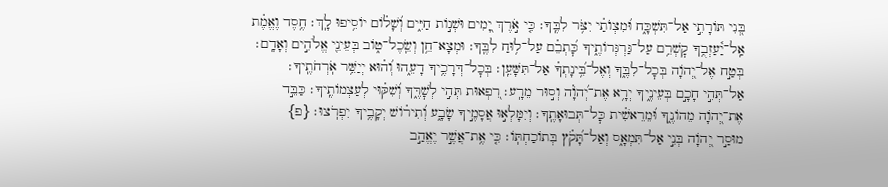בְּ֭נִי תּוֹרָתִ֣י אַל־תִּשְׁכָּ֑ח וּ֝מִצְוֺתַ֗י יִצֹּ֥ר לִבֶּֽךָ׃ כִּ֤י אֹ֣רֶךְ יָ֭מִים וּשְׁנ֣וֹת חַיִּ֑ים וְ֝שָׁל֗וֹם יוֹסִ֥יפוּ לָֽךְ׃ חֶ֥סֶד וֶאֱמֶ֗ת אַֽל־יַ֫עַזְבֻ֥ךָ קׇשְׁרֵ֥ם עַל־גַּרְגְּרוֹתֶ֑יךָ כׇּ֝תְבֵ֗ם עַל־ל֥וּחַ לִבֶּֽךָ׃ וּמְצָא־חֵ֥ן וְשֵֽׂכֶל־ט֑וֹב בְּעֵינֵ֖י אֱלֹהִ֣ים וְאָדָֽם׃ בְּטַ֣ח אֶל־יְ֭הֹוָה בְּכׇל־לִבֶּ֑ךָ וְאֶל־בִּ֥֝ינָתְךָ֗ אַל־תִּשָּׁעֵֽן׃ בְּכׇל־דְּרָכֶ֥יךָ דָעֵ֑הוּ וְ֝ה֗וּא יְיַשֵּׁ֥ר אֹֽרְחֹתֶֽיךָ׃ אַל־תְּהִ֣י חָכָ֣ם בְּעֵינֶ֑יךָ יְרָ֥א אֶת־יְ֝הֹוָ֗ה וְס֣וּר מֵרָֽע׃ רִ֭פְאוּת תְּהִ֣י לְשׇׁרֶּ֑ךָ וְ֝שִׁקּ֗וּי לְעַצְמוֹתֶֽיךָ׃ כַּבֵּ֣ד אֶת־יְ֭הֹוָה מֵהוֹנֶ֑ךָ וּ֝מֵרֵאשִׁ֗ית כׇּל־תְּבוּאָתֶֽךָ׃ וְיִמָּלְא֣וּ אֲסָמֶ֣יךָ שָׂבָ֑ע וְ֝תִיר֗וֹשׁ יְקָבֶ֥יךָ יִפְרֹֽצוּ׃ {פ}
מוּסַ֣ר יְ֭הֹוָה בְּנִ֣י אַל־תִּמְאָ֑ס וְאַל־תָּ֝קֹ֗ץ בְּתוֹכַחְתּֽוֹ׃ כִּ֤י אֶ֥ת־אֲשֶׁ֣ר יֶאֱהַ֣ב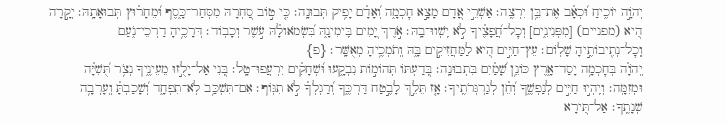יְהֹוָ֣ה יוֹכִ֑יחַ וּ֝כְאָ֗ב אֶת־בֵּ֥ן יִרְצֶֽה׃ אַשְׁרֵ֣י אָ֭דָם מָצָ֣א חׇכְמָ֑ה וְ֝אָדָ֗ם יָפִ֥יק תְּבוּנָֽה׃ כִּ֤י ט֣וֹב סַ֭חְרָהּ מִסְּחַר־כָּ֑סֶף וּ֝מֵחָר֗וּץ תְּבוּאָתָֽהּ׃ יְקָ֣רָה הִ֭יא (מפניים) [מִפְּנִינִ֑ים] וְכׇל־חֲ֝פָצֶ֗יךָ לֹ֣א יִֽשְׁווּ־בָֽהּ׃ אֹ֣רֶךְ יָ֭מִים בִּֽימִינָ֑הּ בִּ֝שְׂמֹאולָ֗הּ עֹ֣שֶׁר וְכָבֽוֹד׃ דְּרָכֶ֥יהָ דַרְכֵי־נֹ֑עַם וְֽכׇל־נְתִ֖יבוֹתֶ֣יהָ שָׁלֽוֹם׃ עֵץ־חַיִּ֣ים הִ֭יא לַמַּחֲזִיקִ֣ים בָּ֑הּ וְֽתֹמְכֶ֥יהָ מְאֻשָּֽׁר׃ {פ}
יְֽהֹוָ֗ה בְּחׇכְמָ֥ה יָסַד־אָ֑רֶץ כּוֹנֵ֥ן שָׁ֝מַ֗יִם בִּתְבוּנָֽה׃ בְּ֭דַעְתּוֹ תְּהוֹמ֣וֹת נִבְקָ֑עוּ וּ֝שְׁחָקִ֗ים יִרְעֲפוּ־טָֽל׃ בְּ֭נִי אַל־יָלֻ֣זוּ מֵעֵינֶ֑יךָ נְצֹ֥ר תֻּ֝שִׁיָּ֗ה וּמְזִמָּֽה׃ וְיִֽהְי֣וּ חַיִּ֣ים לְנַפְשֶׁ֑ךָ וְ֝חֵ֗ן לְגַרְגְּרֹתֶֽיךָ׃ אָ֤ז תֵּלֵ֣ךְ לָבֶ֣טַח דַּרְכֶּ֑ךָ וְ֝רַגְלְךָ֗ לֹ֣א תִגּֽוֹף׃ אִם־תִּשְׁכַּ֥ב לֹֽא־תִפְחָ֑ד וְ֝שָׁכַבְתָּ֗ וְֽעָרְבָ֥ה שְׁנָתֶֽךָ׃ אַל־תִּ֭ירָא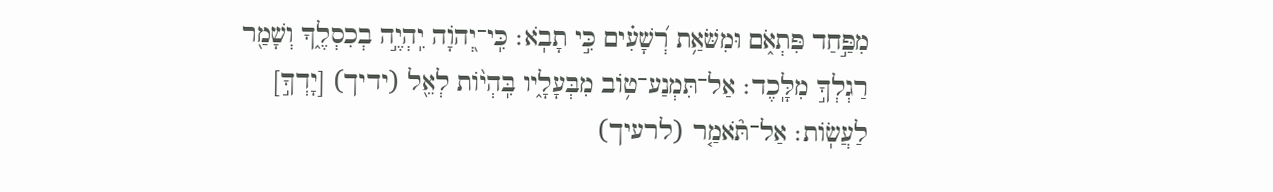מִפַּ֣חַד פִּתְאֹ֑ם וּמִשֹּׁאַ֥ת רְ֝שָׁעִ֗ים כִּ֣י תָבֹֽא׃ כִּֽי־יְ֭הֹוָה יִֽהְיֶ֣ה בְכִסְלֶ֑ךָ וְשָׁמַ֖ר רַגְלְךָ֣ מִלָּֽכֶד׃ אַל־תִּמְנַע־ט֥וֹב מִבְּעָלָ֑יו בִּֽהְי֨וֹת לְאֵ֖ל (ידיך) [יָדְךָ֣] לַעֲשֽׂוֹת׃ אַל־תֹּ֘אמַ֤ר (לרעיך)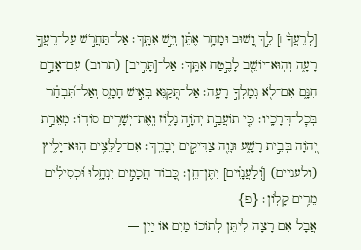[לְרֵעֲךָ֨ ׀] לֵ֣ךְ וָ֭שׁוּב וּמָחָ֥ר אֶתֵּ֗ן וְיֵ֣שׁ אִתָּֽךְ׃ אַל־תַּחֲרֹ֣שׁ עַל־רֵעֲךָ֣ רָעָ֑ה וְהֽוּא־יוֹשֵׁ֖ב לָבֶ֣טַח אִתָּֽךְ׃ אַל־[תָּרִ֣יב] (תרוב) עִם־אָדָ֣ם חִנָּ֑ם אִם־לֹ֖א גְמָלְךָ֣ רָעָֽה׃ אַל־תְּ֭קַנֵּא בְּאִ֣ישׁ חָמָ֑ס וְאַל־תִּ֝בְחַ֗ר בְּכׇל־דְּרָכָֽיו׃ כִּ֤י תוֹעֲבַ֣ת יְהֹוָ֣ה נָל֑וֹז וְֽאֶת־יְשָׁרִ֥ים סוֹדֽוֹ׃ מְאֵרַ֣ת יְ֭הֹוָה בְּבֵ֣ית רָשָׁ֑ע וּנְוֵ֖ה צַדִּיקִ֣ים יְבָרֵֽךְ׃ אִם־לַלֵּצִ֥ים הֽוּא־יָלִ֑יץ (ולעניים) [וְ֝לַעֲנָוִ֗ים] יִתֶּן־חֵֽן׃ כָּ֭בוֹד חֲכָמִ֣ים יִנְחָ֑לוּ וּ֝כְסִילִ֗ים מֵרִ֥ים קָלֽוֹן׃ {פ}
אֲבָל אִם רָצָה לִיתֵּן לְתוֹכוֹ מַיִם אוֹ יַיִן —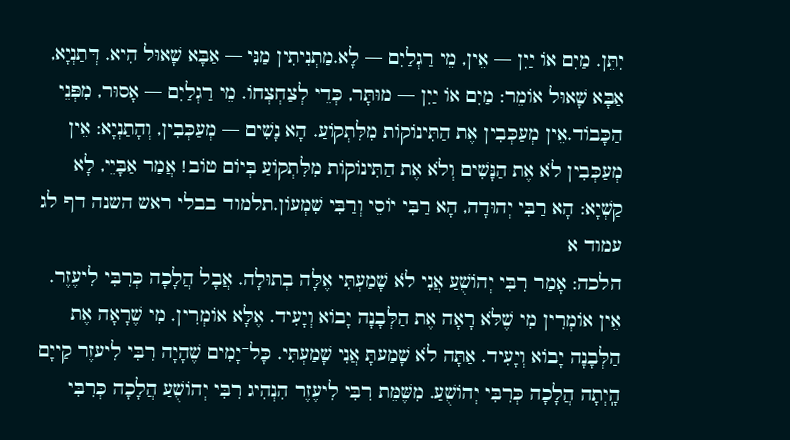יִתֵּן. מַיִם אוֹ יַיִן — אֵין, מֵי רַגְלַיִם — לָא.מַתְנִיתִין מַנִּי — אַבָּא שָׁאוּל הִיא. דְּתַנְיָא, אַבָּא שָׁאוּל אוֹמֵר: מַיִם אוֹ יַיִן — מוּתָּר, כְּדֵי לְצַחְצְחוֹ. מֵי רַגְלַיִם — אָסוּר, מִפְּנֵי הַכָּבוֹד.אֵין מְעַכְּבִין אֶת הַתִּינוֹקוֹת מִלִּתְקוֹעַ. הָא נָשִׁים — מְעַכְּבִין, וְהָתַנְיָא: אֵין מְעַכְּבִין לֹא אֶת הַנָּשִׁים וְלֹא אֶת הַתִּינוֹקוֹת מִלִּתְקוֹעַ בְּיוֹם טוֹב! אֲמַר אַבָּיֵי, לָא קַשְׁיָא: הָא רַבִּי יְהוּדָה, הָא רַבִּי יוֹסֵי וְרַבִּי שִׁמְעוֹן.תלמוד בבלי ראש השנה דף לג עמוד א
הלכה: אָמַר רִבִּי יְהוֹשֻׁעַ אֲנִי לֹא שָׁמַעְתִּי אֶלָּה בְתוּלָה. אֲבָל הֲלָכָה כְּרִבִּי לִיעֶזֶר. אֵין אוֹמְרִין מִי שֶׁלֹּא רָאָה אֶת הַלְּבָנָה יָבוֹא וְיָעִיד. אֶלָּא אוֹמְרִין. מִי שֶׁרָאָה אֶת הַלְּבָנָה יָבוֹא וְיָעִיד. אַתָּה לֹא שָׁמַעתָּ אֲנִי שָׁמַעְתִּי. כָּל־יָמִים שֶׁהָיָה רִבִּי לִיעזֶר קַייָם הָֽיְתָה הֲלָכָה כְּרִבִּי יְהוֹשֻׁעַ. מִשֶּׁמֵּת רִבִּי לִיעֶזֶר הִנְהִיג רִבִּי יְהוֹשֻׁעַ הֲלָכָה כְּרִבִּי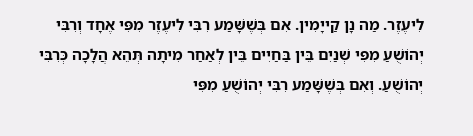לִיעֶזֶר. מַה נָן קַייָמִין. אִם בְּשֶׁשָּׁמַע רִבִּי לִיעֶזֶר מִפִּי אֶחָד וְרִבִּי יְהוֹשֻׁעַ מִפִּי שְׁנַיִם בֵּין בַּחַיִים בֵּין לְאַחַר מִיתָה תְּהֵא הֲלָכָה כְּרִבִּי יְהוֹשֻׁעַ. וְאִם בְּשֶׁשָּׁמַע רִבִּי יְהוֹשֻׁעַ מִפִּי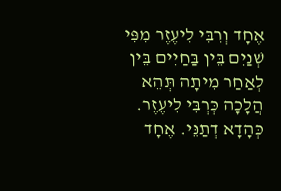אֶחָד וְרִבִּי לִיעֶזֶר מִפִּי שְׁנַיִם בֵּין בַּחַיִים בֵּין לְאַחַר מִיתָה תְּהֵא הֲלָכָה כְּרְבִּי לִיעֶזֶר. כְּהָדָא דְתַנֵּי. אֶחָד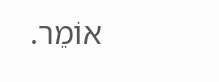אוֹמֵר.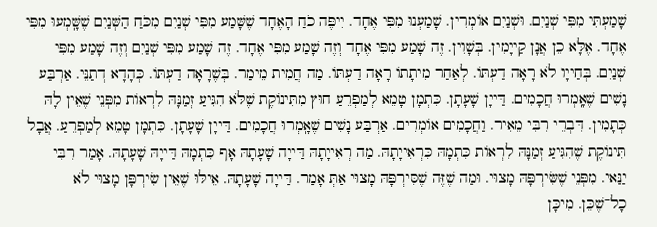שָׁמַעְתִּי מִפִּי שְׁנַיִם. וּשְׁנַיִם אוֹמְרִין. שָׁמַעְנוּ מִפִּי אֶחָד. יִיפֶּה כֹחַ הָאֶחָד שֶׁשָּׁמַע מִפִּי שְׁנַיִם מִכֹּחַ הַשְּׁנַיִם שֶׁשָּֽׁמְעוּ מִפִּי אֶחָד. אֶלָּא כֵן אֲנָן קַייָמִין. בְּשָׁוִין. זֶה שָׁמַע מִפִּי אֶחָד וְזֶה שָׁמַע מִפִּי אֶחָד. זֶה שָׁמַע מִפִּי שְׁנַיִם וְזֶה שָׁמַע מִפִּי שְׁנַיִם. בְּחַייָו לֹא רָאָה דַעְתּוֹ. לְאַחַר מִיתָתוֹ רָאָה דַעְתּוֹ. מַה חֲמִית מֵימַר. בְּשֶׁרָאָה דַעְתּוֹ. כְּהָדָא דְתַנֵּי. אַרְבַּע נָשִׁים שֶׁאָֽמְרוּ חֲכָמִים. דַּייָן שָׁעָתָן. כִּתְמָן טָמֵא לְמַפְרֵעַ חוּץ מִתִּינוֹקֶת שֶׁלֹּא הִגִּיעַ זְמַנָּהּ לִרְאוֹת מִפְּנֵי שֶׁאֵין לָהּ כְּתָמִין. דִּבְרֵי רִבִּי מֵאִיר. וַחֲכָמִים אוֹמְרִים. אַרְבַּע נָשִׁים שֶׁאָֽמְרוּ חֲכָמִים. דַּייָן שָׁעָתָן. כִּתְמָן טָמֵא לְמַפְרֵעַ. אֲבָל תִּינוֹקֶת שֶׁהִגִּיעַ זְמַנָּהּ לִרְאוֹת כִּתְמָהּ כִּרְאִייָתָהּ. מַה רְאִייָתָהּ דַּייָה שָׁעָתָהּ אָף כִּתְמָהּ דַּייָהּ שָׁעָתָהּ. אָמַר רִבִּי יַנַּאי. מִפְּנֵי שֶׁשִּׂירְפָּהּ מָצוּי. וּמַה שֶׁזֶּה שֶׁסִּירְפָּהּ מָצוּי אַתְּ אָמַר. דַּייָה שָׁעָתָהּ. אֵילּוּ שֶׁאֵין שִׂירְפָּן מָצוּי לֹא כָל־שֶׁכֵּן. מִיכָּן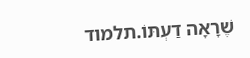שֶׁרָאָה דַעְתּוֹ.תלמוד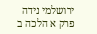ירושלמי נידה פרק א הלכה ב